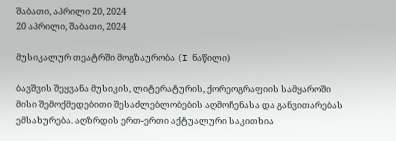შაბათი, აპრილი 20, 2024
20 აპრილი, შაბათი, 2024

მუსიკალურ თეატრში მოგზაურობა (I ნაწილი)

ბავშვის შეყვანა მუსიკის, ლიტერატურის, ქორეოგრაფიის სამყაროში მისი შემოქმედებითი შესაძლებლობების აღმოჩენასა და განვითარებას ემსახურება. აღზრდის ერთ-ერთი აქტუალური საკითხია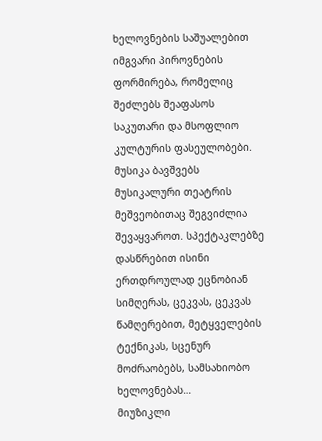ხელოვნების საშუალებით იმგვარი პიროვნების ფორმირება, რომელიც შეძლებს შეაფასოს საკუთარი და მსოფლიო კულტურის ფასეულობები.
მუსიკა ბავშვებს მუსიკალური თეატრის მეშვეობითაც შეგვიძლია შევაყვაროთ. სპექტაკლებზე დასწრებით ისინი ერთდროულად ეცნობიან სიმღერას, ცეკვას, ცეკვას წამღერებით, მეტყველების ტექნიკას, სცენურ მოძრაობებს, სამსახიობო ხელოვნებას…
მიუზიკლი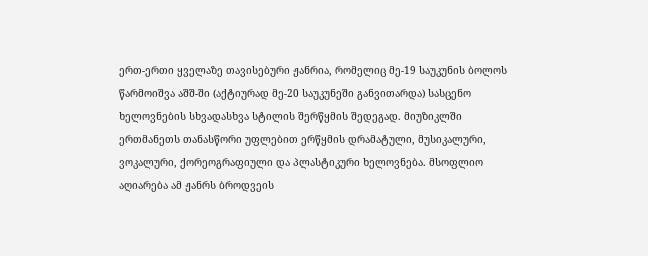ერთ-ერთი ყველაზე თავისებური ჟანრია, რომელიც მე-19 საუკუნის ბოლოს წარმოიშვა აშშ-ში (აქტიურად მე-20 საუკუნეში განვითარდა) სასცენო ხელოვნების სხვადასხვა სტილის შერწყმის შედეგად. მიუზიკლში ერთმანეთს თანასწორი უფლებით ერწყმის დრამატული, მუსიკალური, ვოკალური, ქორეოგრაფიული და პლასტიკური ხელოვნება. მსოფლიო აღიარება ამ ჟანრს ბროდვეის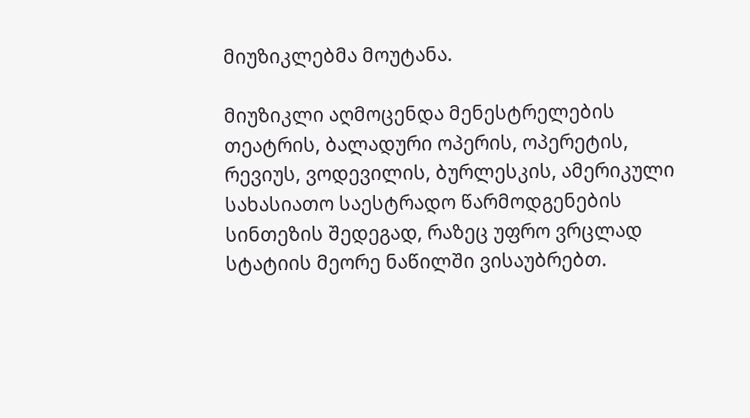მიუზიკლებმა მოუტანა.

მიუზიკლი აღმოცენდა მენესტრელების თეატრის, ბალადური ოპერის, ოპერეტის, რევიუს, ვოდევილის, ბურლესკის, ამერიკული სახასიათო საესტრადო წარმოდგენების სინთეზის შედეგად, რაზეც უფრო ვრცლად სტატიის მეორე ნაწილში ვისაუბრებთ.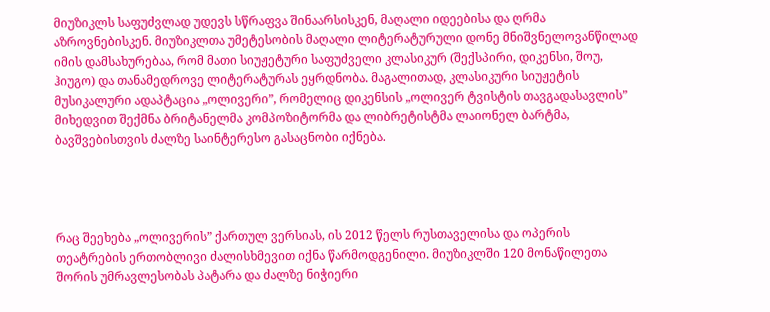მიუზიკლს საფუძვლად უდევს სწრაფვა შინაარსისკენ, მაღალი იდეებისა და ღრმა აზროვნებისკენ. მიუზიკლთა უმეტესობის მაღალი ლიტერატურული დონე მნიშვნელოვანწილად იმის დამსახურებაა, რომ მათი სიუჟეტური საფუძველი კლასიკურ (შექსპირი, დიკენსი, შოუ, ჰიუგო) და თანამედროვე ლიტერატურას ეყრდნობა. მაგალითად, კლასიკური სიუჟეტის მუსიკალური ადაპტაცია „ოლივერი”, რომელიც დიკენსის „ოლივერ ტვისტის თავგადასავლის” მიხედვით შექმნა ბრიტანელმა კომპოზიტორმა და ლიბრეტისტმა ლაიონელ ბარტმა, ბავშვებისთვის ძალზე საინტერესო გასაცნობი იქნება.




რაც შეეხება „ოლივერის” ქართულ ვერსიას, ის 2012 წელს რუსთაველისა და ოპერის თეატრების ერთობლივი ძალისხმევით იქნა წარმოდგენილი. მიუზიკლში 120 მონაწილეთა შორის უმრავლესობას პატარა და ძალზე ნიჭიერი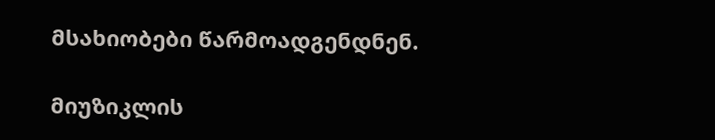მსახიობები წარმოადგენდნენ.

მიუზიკლის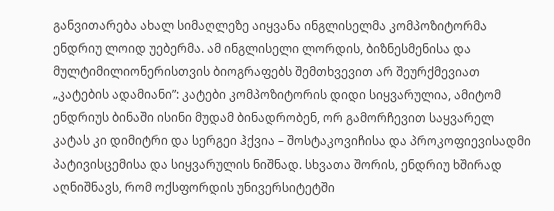განვითარება ახალ სიმაღლეზე აიყვანა ინგლისელმა კომპოზიტორმა ენდრიუ ლოიდ უებერმა. ამ ინგლისელი ლორდის, ბიზნესმენისა და მულტიმილიონერისთვის ბიოგრაფებს შემთხვევით არ შეურქმევიათ „კატების ადამიანი”: კატები კომპოზიტორის დიდი სიყვარულია, ამიტომ ენდრიუს ბინაში ისინი მუდამ ბინადრობენ, ორ გამორჩევით საყვარელ კატას კი დიმიტრი და სერგეი ჰქვია – შოსტაკოვიჩისა და პროკოფიევისადმი პატივისცემისა და სიყვარულის ნიშნად. სხვათა შორის, ენდრიუ ხშირად აღნიშნავს, რომ ოქსფორდის უნივერსიტეტში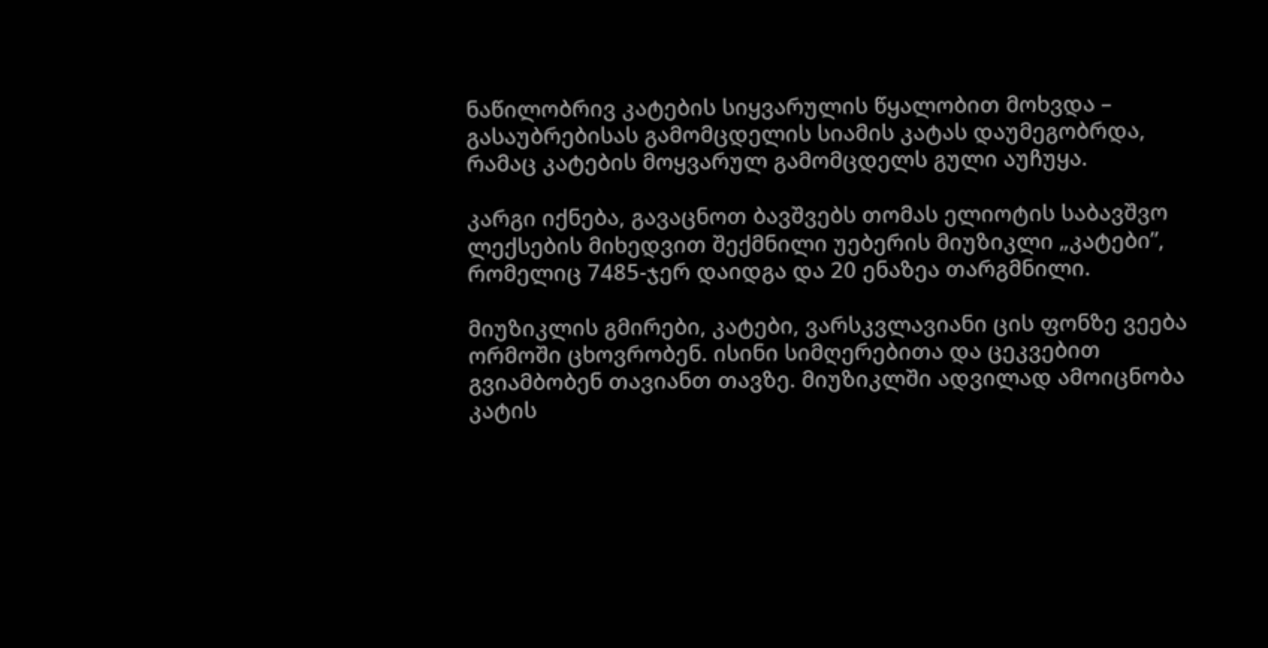ნაწილობრივ კატების სიყვარულის წყალობით მოხვდა – გასაუბრებისას გამომცდელის სიამის კატას დაუმეგობრდა, რამაც კატების მოყვარულ გამომცდელს გული აუჩუყა.

კარგი იქნება, გავაცნოთ ბავშვებს თომას ელიოტის საბავშვო ლექსების მიხედვით შექმნილი უებერის მიუზიკლი „კატები”, რომელიც 7485-ჯერ დაიდგა და 20 ენაზეა თარგმნილი.

მიუზიკლის გმირები, კატები, ვარსკვლავიანი ცის ფონზე ვეება ორმოში ცხოვრობენ. ისინი სიმღერებითა და ცეკვებით გვიამბობენ თავიანთ თავზე. მიუზიკლში ადვილად ამოიცნობა კატის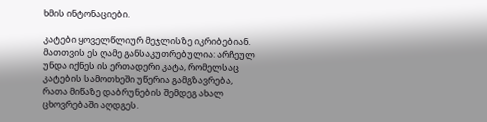ხმის ინტონაციები.

კატები ყოველწლიურ მეჯლისზე იკრიბებიან. მათთვის ეს ღამე განსაკუთრებულია: არჩეულ უნდა იქნეს ის ერთადერი კატა, რომელსაც კატების სამოთხეში უწერია გამგზავრება, რათა მიწაზე დაბრუნების შემდეგ ახალ ცხოვრებაში აღდგეს.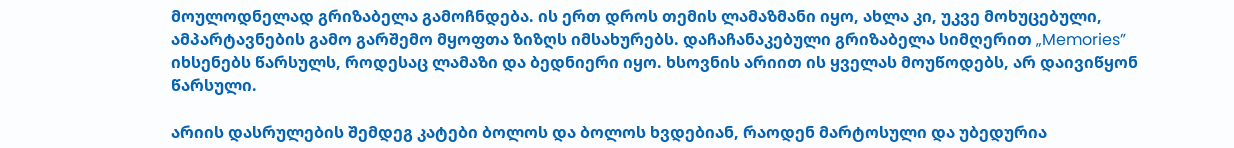მოულოდნელად გრიზაბელა გამოჩნდება. ის ერთ დროს თემის ლამაზმანი იყო, ახლა კი, უკვე მოხუცებული, ამპარტავნების გამო გარშემო მყოფთა ზიზღს იმსახურებს. დაჩაჩანაკებული გრიზაბელა სიმღერით „Memories” იხსენებს წარსულს, როდესაც ლამაზი და ბედნიერი იყო. ხსოვნის არიით ის ყველას მოუწოდებს, არ დაივიწყონ წარსული.

არიის დასრულების შემდეგ კატები ბოლოს და ბოლოს ხვდებიან, რაოდენ მარტოსული და უბედურია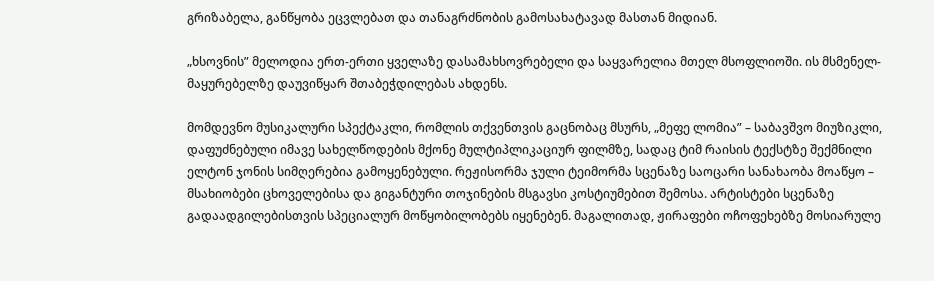გრიზაბელა, განწყობა ეცვლებათ და თანაგრძნობის გამოსახატავად მასთან მიდიან.

„ხსოვნის” მელოდია ერთ-ერთი ყველაზე დასამახსოვრებელი და საყვარელია მთელ მსოფლიოში. ის მსმენელ-მაყურებელზე დაუვიწყარ შთაბეჭდილებას ახდენს.

მომდევნო მუსიკალური სპექტაკლი, რომლის თქვენთვის გაცნობაც მსურს, „მეფე ლომია” – საბავშვო მიუზიკლი, დაფუძნებული იმავე სახელწოდების მქონე მულტიპლიკაციურ ფილმზე, სადაც ტიმ რაისის ტექსტზე შექმნილი ელტონ ჯონის სიმღერებია გამოყენებული. რეჟისორმა ჯული ტეიმორმა სცენაზე საოცარი სანახაობა მოაწყო – მსახიობები ცხოველებისა და გიგანტური თოჯინების მსგავსი კოსტიუმებით შემოსა. არტისტები სცენაზე გადაადგილებისთვის სპეციალურ მოწყობილობებს იყენებენ. მაგალითად, ჟირაფები ოჩოფეხებზე მოსიარულე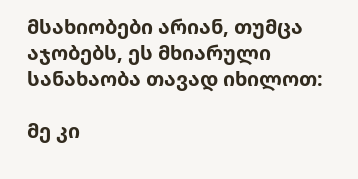მსახიობები არიან, თუმცა აჯობებს, ეს მხიარული სანახაობა თავად იხილოთ:

მე კი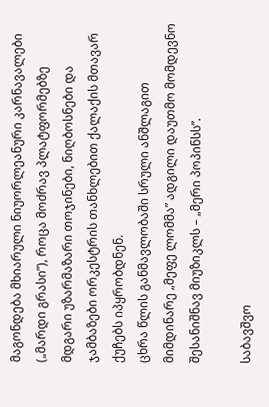მაგონდება მხიარული ნიუორლეანური კარნავალები („მარდი გრასი”), როცა მოძრავ პლატფორმებზე მდგარი უზარმაზარი თოჯინები, ნიღბოსნები და ჯამბაზები ორკესტრის თანხლებით ქალაქის მთავარ ქუჩებს იპყრობდნენ.
ცხრა წლის განმავლობაში სრული ანშლაგით მიმდინარე „მეფე ლომმა” ადგილი დაუთმო მომდევნო შესანიშნავ მიუზიკლს – „მერი პოპინსს”.

საბავშვო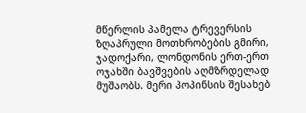მწერლის პამელა ტრევერსის ზღაპრული მოთხრობების გმირი, ჯადოქარი, ლონდონის ერთ-ერთ ოჯახში ბავშვების აღმზრდელად მუშაობს. მერი პოპინსის შესახებ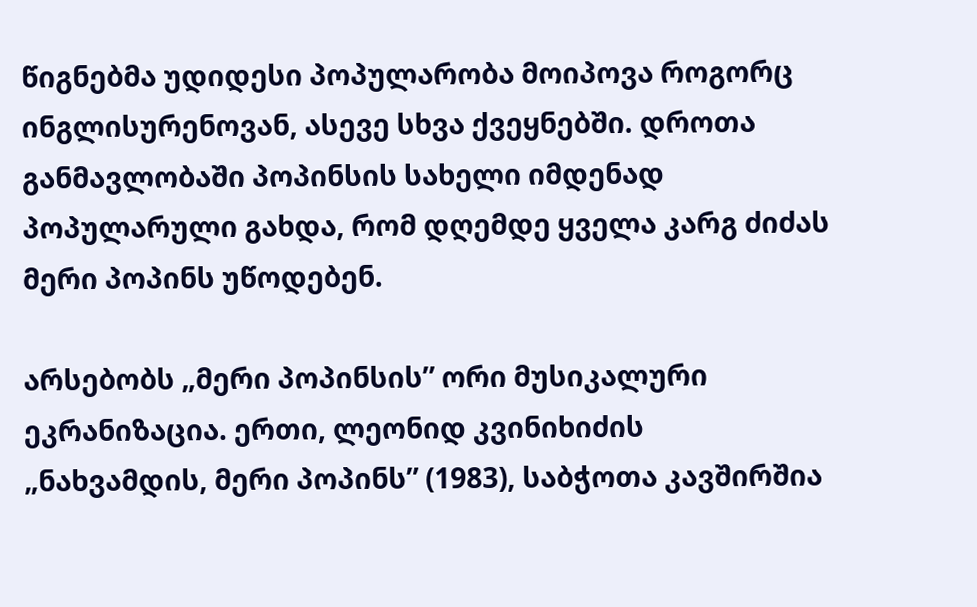წიგნებმა უდიდესი პოპულარობა მოიპოვა როგორც ინგლისურენოვან, ასევე სხვა ქვეყნებში. დროთა განმავლობაში პოპინსის სახელი იმდენად პოპულარული გახდა, რომ დღემდე ყველა კარგ ძიძას მერი პოპინს უწოდებენ.

არსებობს „მერი პოპინსის” ორი მუსიკალური ეკრანიზაცია. ერთი, ლეონიდ კვინიხიძის „ნახვამდის, მერი პოპინს” (1983), საბჭოთა კავშირშია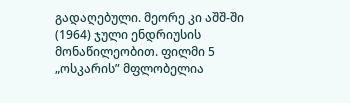გადაღებული. მეორე კი აშშ-ში (1964) ჯული ენდრიუსის მონაწილეობით. ფილმი 5 „ოსკარის” მფლობელია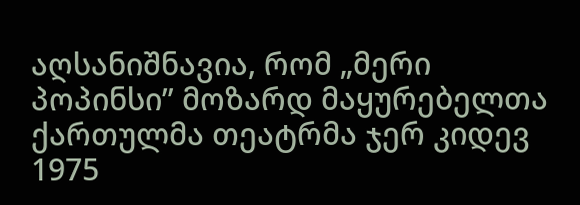აღსანიშნავია, რომ „მერი პოპინსი” მოზარდ მაყურებელთა ქართულმა თეატრმა ჯერ კიდევ 1975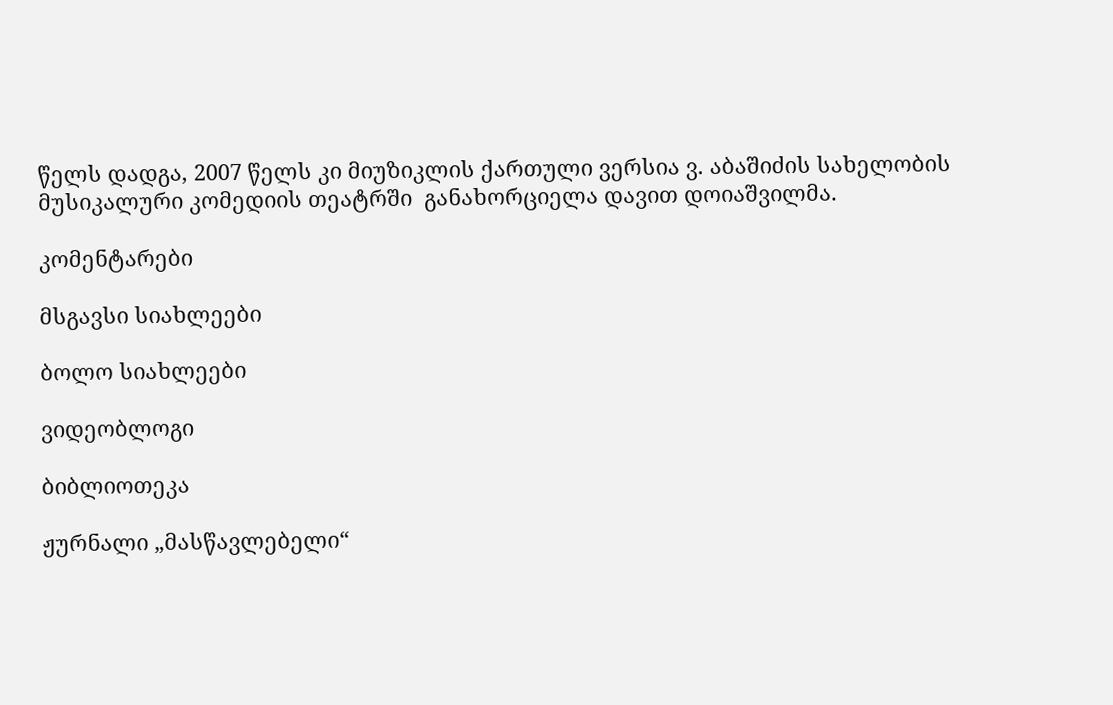წელს დადგა, 2007 წელს კი მიუზიკლის ქართული ვერსია ვ. აბაშიძის სახელობის მუსიკალური კომედიის თეატრში  განახორციელა დავით დოიაშვილმა.

კომენტარები

მსგავსი სიახლეები

ბოლო სიახლეები

ვიდეობლოგი

ბიბლიოთეკა

ჟურნალი „მასწავლებელი“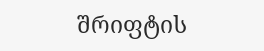შრიფტის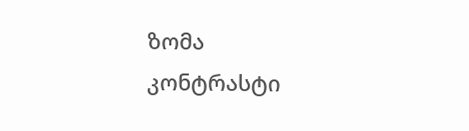ზომა
კონტრასტი